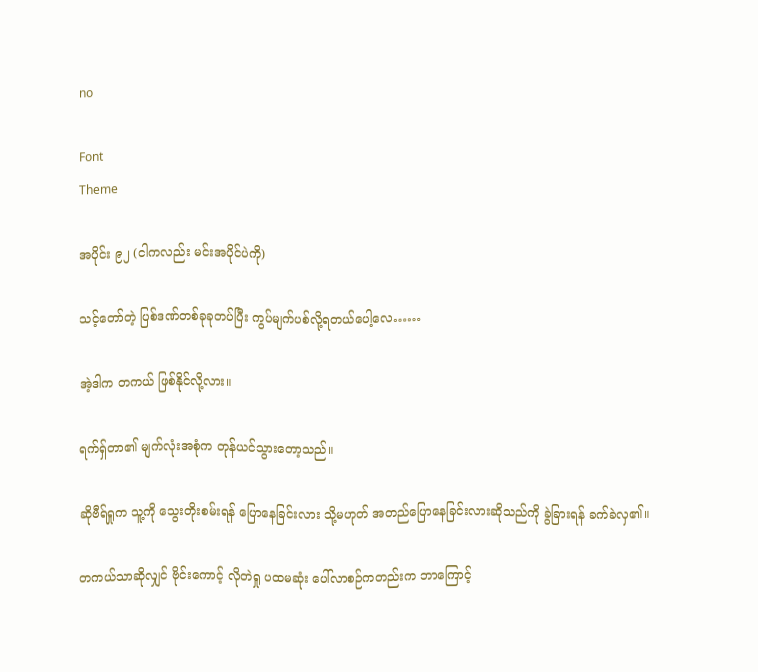no

Font
Theme

အပိုင်း ၉၂ (ငါကလည်း မင်းအပိုင်ပဲကို)

သင့်တော်တဲ့ ပြစ်ဒဏ်တစ်ခုခုတပ်ပြီး ကွပ်မျက်ပစ်လို့ရတယ်ပေါ့လေ……

အဲ့ဒါက တကယ် ဖြစ်နိုင်လို့လား။

ရက်ရှ်တာ၏ မျက်လုံးအစုံက တုန်ယင်သွားတော့သည်။

ဆိုဗီရ်ရှုက သူ့ကို သွေးတိုးစမ်းရန် ပြောနေခြင်းလား သို့မဟုတ် အတည်ပြောနေခြင်းလားဆိုသည်ကို ခွဲခြားရန် ခက်ခဲလှ၏။

တကယ်သာဆိုလျှင် ဗိုင်းကောင့် လိုတဲရှု ပထမဆုံး ပေါ်လာစဉ်ကတည်းက ဘာကြောင့်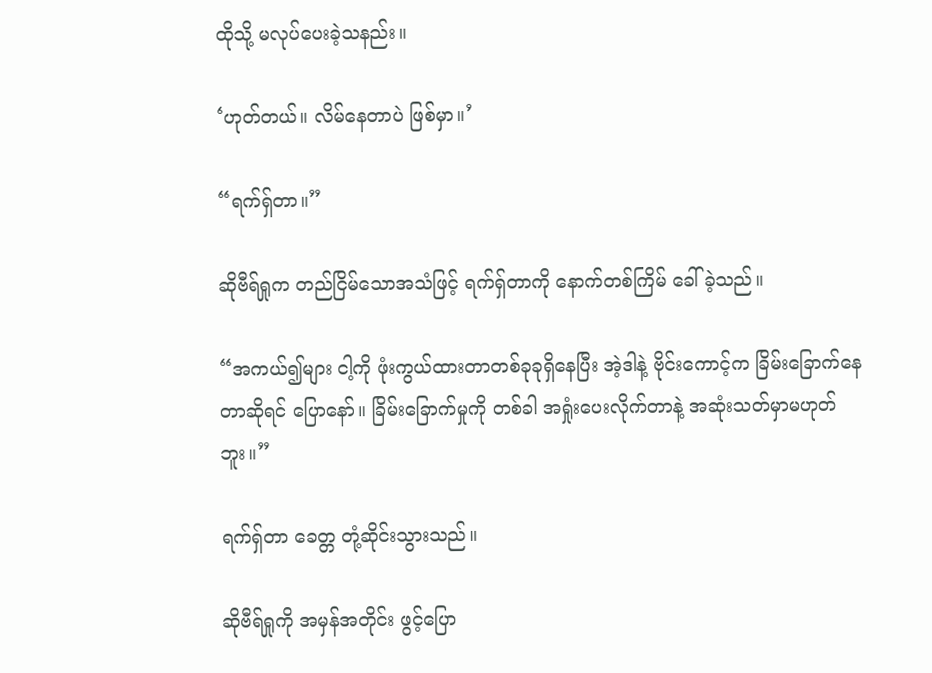ထိုသို့ မလုပ်ပေးခဲ့သနည်း။

‘ဟုတ်တယ်။ လိမ်နေတာပဲ ဖြစ်မှာ။’

“ရက်ရှ်တာ။”

ဆိုဗီရ်ရှုက တည်ငြိမ်သောအသံဖြင့် ရက်ရှ်တာကို နောက်တစ်ကြိမ် ခေါ်ခဲ့သည်။

“အကယ်၍များ ငါ့ကို ဖုံးကွယ်ထားတာတစ်ခုခုရှိနေပြီး အဲ့ဒါနဲ့ ဗိုင်းကောင့်က ခြိမ်းခြောက်နေတာဆိုရင် ပြောနော်။ ခြိမ်းခြောက်မှုကို တစ်ခါ အရှုံးပေးလိုက်တာနဲ့ အဆုံးသတ်မှာမဟုတ်ဘူး။”

ရက်ရှ်တာ ခေတ္တ တုံ့ဆိုင်းသွားသည်။

ဆိုဗီရ်ရှုကို အမှန်အတိုင်း ဖွင့်ပြော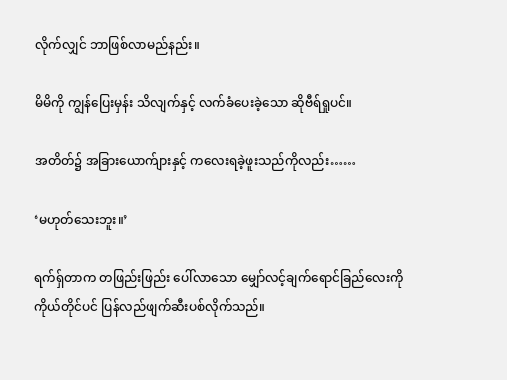လိုက်လျှင် ဘာဖြစ်လာမည်နည်း။

မိမိကို ကျွန်ပြေးမှန်း သိလျက်နှင့် လက်ခံပေးခဲ့သော ဆိုဗီရ်ရှုပင်။

အတိတ်၌ အခြားယောက်ျားနှင့် ကလေးရခဲ့ဖူးသည်ကိုလည်း……

‘မဟုတ်သေးဘူး။’

ရက်ရှ်တာက တဖြည်းဖြည်း ပေါ်လာသော မျှော်လင့်ချက်ရောင်ခြည်လေးကို ကိုယ်တိုင်ပင် ပြန်လည်ဖျက်ဆီးပစ်လိုက်သည်။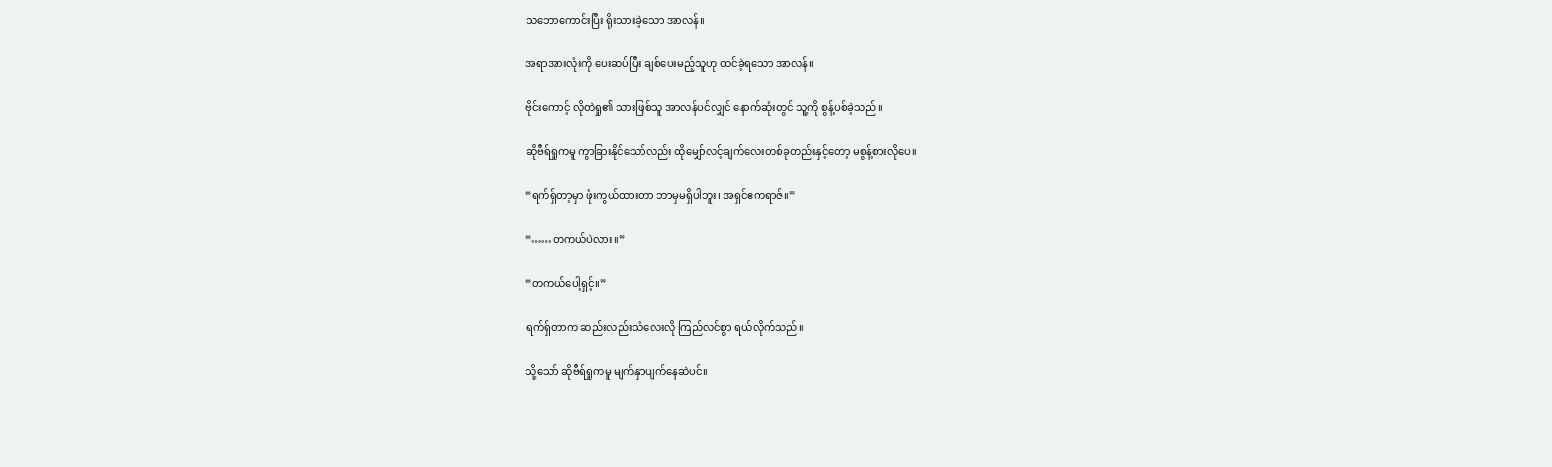သဘောကောင်းပြီး ရိုးသားခဲ့သော အာလန်။

အရာအားလုံးကို ပေးဆပ်ပြီး ချစ်ပေးမည့်သူဟု ထင်ခဲ့ရသော အာလန်။

ဗိုင်းကောင့် လိုတဲရှု၏ သားဖြစ်သူ အာလန်ပင်လျှင် နောက်ဆုံးတွင် သူ့ကို စွန့်ပစ်ခဲ့သည်။

ဆိုဗီရ်ရှုကမူ ကွာခြားနိုင်သော်လည်း ထိုမျှော်လင့်ချက်လေးတစ်ခုတည်းနှင့်တော့ မစွန့်စားလိုပေ။

“ရက်ရှ်တာ့မှာ ဖုံးကွယ်ထားတာ ဘာမှမရှိပါဘူး၊ အရှင်ဧကရာဇ်။”

“……တကယ်ပဲလား။”

“တကယ်ပေါ့ရှင့်။”

ရက်ရှ်တာက ဆည်းလည်းသံလေးလို ကြည်လင်စွာ ရယ်လိုက်သည်။

သို့သော် ဆိုဗီရ်ရှုကမူ မျက်နှာပျက်နေဆဲပင်။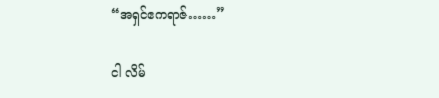“အရှင်ဧကရာဇ်……”

ငါ လိမ်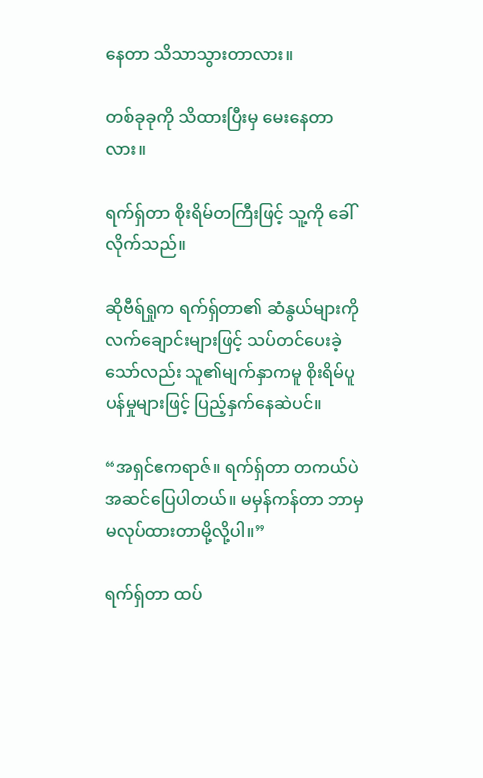နေတာ သိသာသွားတာလား။

တစ်ခုခုကို သိထားပြီးမှ မေးနေတာလား။

ရက်ရှ်တာ စိုးရိမ်တကြီးဖြင့် သူ့ကို ခေါ်လိုက်သည်။

ဆိုဗီရ်ရှုက ရက်ရှ်တာ၏ ဆံနွယ်များကို လက်ချောင်းများဖြင့် သပ်တင်ပေးခဲ့သော်လည်း သူ၏မျက်နှာကမူ စိုးရိမ်ပူပန်မှုများဖြင့် ပြည့်နှက်နေဆဲပင်။

“အရှင်ဧကရာဇ်။ ရက်ရှ်တာ တကယ်ပဲ အဆင်ပြေပါတယ်။ မမှန်ကန်တာ ဘာမှမလုပ်ထားတာမို့လို့ပါ။”

ရက်ရှ်တာ ထပ်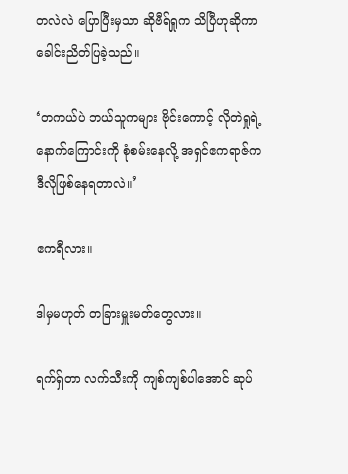တလဲလဲ ပြောပြီးမှသာ ဆိုဗီရ်ရှုက သိပြီဟုဆိုကာ ခေါင်းညိတ်ပြခဲ့သည်။

‘တကယ်ပဲ ဘယ်သူကများ ဗိုင်းကောင့် လိုတဲရှုရဲ့ နောက်ကြောင်းကို စုံစမ်းနေလို့ အရှင်ဧကရာဇ်က ဒီလိုဖြစ်နေရတာလဲ။’

ဧကရီလား။

ဒါမှမဟုတ် တခြားမှူးမတ်တွေလား။

ရက်ရှ်တာ လက်သီးကို ကျစ်ကျစ်ပါအောင် ဆုပ်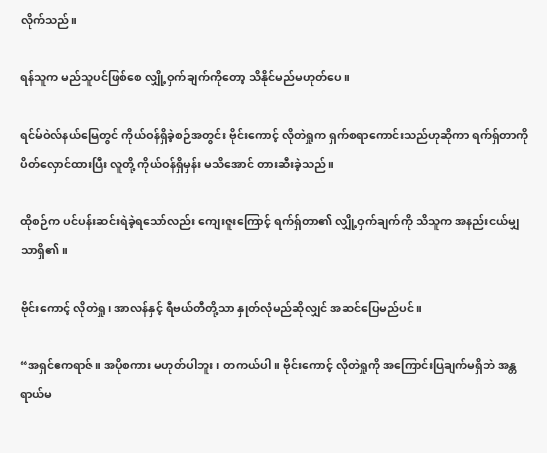လိုက်သည်။

ရန်သူက မည်သူပင်ဖြစ်စေ လျှို့ဝှက်ချက်ကိုတော့ သိနိုင်မည်မဟုတ်ပေ။

ရင်မ်ဝဲလ်နယ်မြေတွင် ကိုယ်ဝန်ရှိခဲ့စဉ်အတွင်း ဗိုင်းကောင့် လိုတဲရှုက ရှက်စရာကောင်းသည်ဟုဆိုကာ ရက်ရှ်တာကို ပိတ်လှောင်ထားပြီး လူတို့ ကိုယ်ဝန်ရှိမှန်း မသိအောင် တားဆီးခဲ့သည်။

ထိုစဉ်က ပင်ပန်းဆင်းရဲခဲ့ရသော်လည်း ကျေးဇူးကြောင့် ရက်ရှ်တာ၏ လျှို့ဝှက်ချက်ကို သိသူက အနည်းငယ်မျှသာရှိ၏။

ဗိုင်းကောင့် လိုတဲရှု၊ အာလန်နှင့် ရီဗယ်တီတို့သာ နှုတ်လုံမည်ဆိုလျှင် အဆင်ပြေမည်ပင်။

“အရှင်ဧကရာဇ်။ အပိုစကား မဟုတ်ပါဘူး၊ တကယ်ပါ။ ဗိုင်းကောင့် လိုတဲရှုကို အကြောင်းပြချက်မရှိဘဲ အန္တရာယ်မ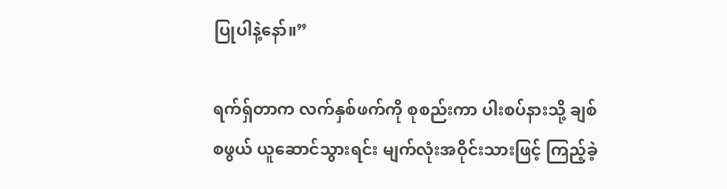ပြုပါနဲ့နော်။”

ရက်ရှ်တာက လက်နှစ်ဖက်ကို စုစည်းကာ ပါးစပ်နားသို့ ချစ်စဖွယ် ယူဆောင်သွားရင်း မျက်လုံးအဝိုင်းသားဖြင့် ကြည့်ခဲ့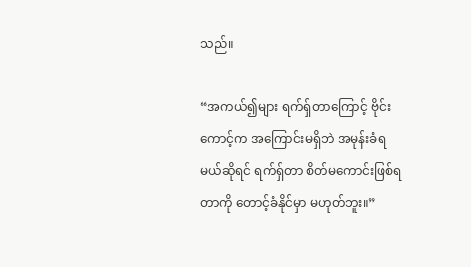သည်။

“အကယ်၍များ ရက်ရှ်တာကြောင့် ဗိုင်းကောင့်က အကြောင်းမရှိဘဲ အမုန်းခံရမယ်ဆိုရင် ရက်ရှ်တာ စိတ်မကောင်းဖြစ်ရတာကို တောင့်ခံနိုင်မှာ မဟုတ်ဘူး။”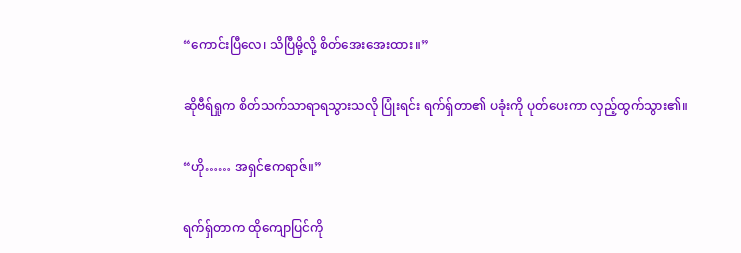“ကောင်းပြီလေ၊ သိပြီမို့လို့ စိတ်အေးအေးထား။”

ဆိုဗီရ်ရှုက စိတ်သက်သာရာရသွားသလို ပြုံးရင်း ရက်ရှ်တာ၏ ပခုံးကို ပုတ်ပေးကာ လှည့်ထွက်သွား၏။

“ဟို…… အရှင်ဧကရာဇ်။”

ရက်ရှ်တာက ထိုကျောပြင်ကို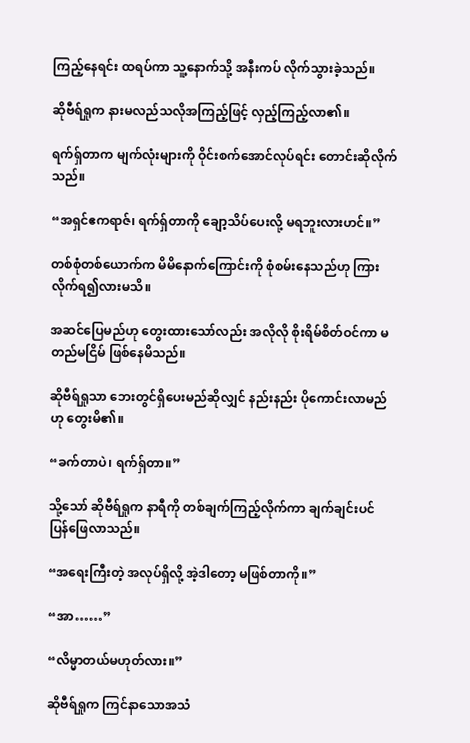ကြည့်နေရင်း ထရပ်ကာ သူ့နောက်သို့ အနီးကပ် လိုက်သွားခဲ့သည်။

ဆိုဗီရ်ရှုက နားမလည်သလိုအကြည့်ဖြင့် လှည့်ကြည့်လာ၏။

ရက်ရှ်တာက မျက်လုံးများကို ဝိုင်းစက်အောင်လုပ်ရင်း တောင်းဆိုလိုက်သည်။

“အရှင်ဧကရာဇ်၊ ရက်ရှ်တာကို ချော့သိပ်ပေးလို့ မရဘူးလားဟင်။”

တစ်စုံတစ်ယောက်က မိမိနောက်ကြောင်းကို စုံစမ်းနေသည်ဟု ကြားလိုက်ရ၍လားမသိ။

အဆင်ပြေမည်ဟု တွေးထားသော်လည်း အလိုလို စိုးရိမ်စိတ်ဝင်ကာ မတည်မငြိမ် ဖြစ်နေမိသည်။

ဆိုဗီရ်ရှုသာ ဘေးတွင်ရှိပေးမည်ဆိုလျှင် နည်းနည်း ပိုကောင်းလာမည်ဟု တွေးမိ၏။

“ခက်တာပဲ၊ ရက်ရှ်တာ။”

သို့သော် ဆိုဗီရ်ရှုက နာရီကို တစ်ချက်ကြည့်လိုက်ကာ ချက်ချင်းပင် ပြန်ဖြေလာသည်။

“အရေးကြီးတဲ့ အလုပ်ရှိလို့ အဲ့ဒါတော့ မဖြစ်တာကို။”

“အာ……”

“လိမ္မာတယ်မဟုတ်လား။”

ဆိုဗီရ်ရှုက ကြင်နာသောအသံ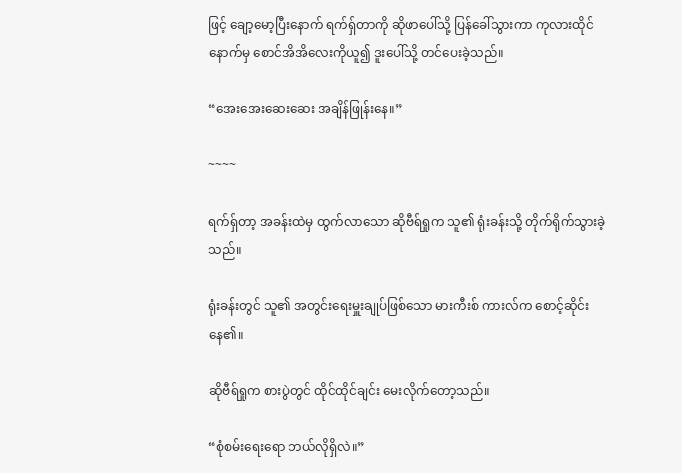ဖြင့် ချော့မော့ပြီးနောက် ရက်ရှ်တာကို ဆိုဖာပေါ်သို့ ပြန်ခေါ်သွားကာ ကုလားထိုင်နောက်မှ စောင်အိအိလေးကိုယူ၍ ဒူးပေါ်သို့ တင်ပေးခဲ့သည်။

“အေးအေးဆေးဆေး အချိန်ဖြုန်းနေ။”

~~~~

ရက်ရှ်တာ့ အခန်းထဲမှ ထွက်လာသော ဆိုဗီရ်ရှုက သူ၏ ရုံးခန်းသို့ တိုက်ရိုက်သွားခဲ့သည်။

ရုံးခန်းတွင် သူ၏ အတွင်းရေးမှူးချုပ်ဖြစ်သော မားကီးစ် ကားလ်က စောင့်ဆိုင်းနေ၏။

ဆိုဗီရ်ရှုက စားပွဲတွင် ထိုင်ထိုင်ချင်း မေးလိုက်တော့သည်။

“စုံစမ်းရေးရော ဘယ်လိုရှိလဲ။”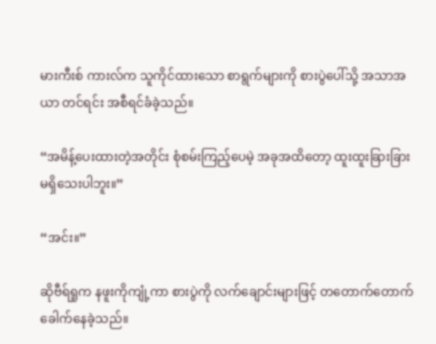မားကီးစ် ကားလ်က သူကိုင်ထားသော စာရွက်များကို စားပွဲပေါ်သို့ အသာအယာ တင်ရင်း အစီရင်ခံခဲ့သည်။

“အမိန့်ပေးထားတဲ့အတိုင်း စုံစမ်းကြည့်ပေမဲ့ အခုအထိတော့ ထူးထူးခြားခြား မရှိသေးပါဘူး။”

“အင်း။”

ဆိုဗီရ်ရှုက နဖူးကိုကျုံ့ကာ စားပွဲကို လက်ချောင်းများဖြင့် တတောက်တောက် ခေါက်နေခဲ့သည်။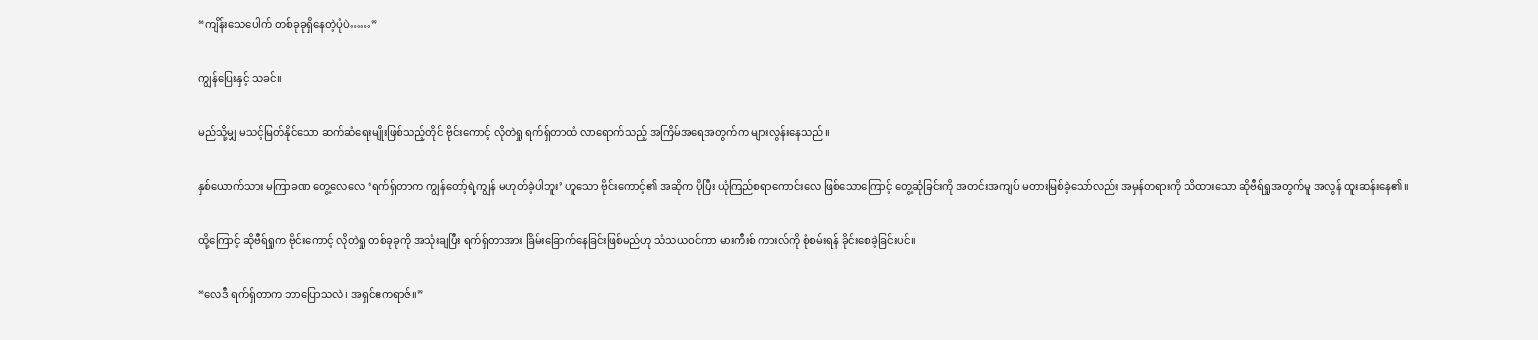“ကျိန်းသေပေါက် တစ်ခုခုရှိနေတဲ့ပုံပဲ……”

ကျွန်ပြေးနှင့် သခင်။

မည်သို့မျှ မသင့်မြတ်နိုင်သော ဆက်ဆံရေးမျိုးဖြစ်သည့်တိုင် ဗိုင်းကောင့် လိုတဲရှု ရက်ရှ်တာထံ လာရောက်သည့် အကြိမ်အရေအတွက်က များလွန်းနေသည်။

နှစ်ယောက်သား မကြာခဏ တွေ့လေလေ ‘ရက်ရှ်တာက ကျွန်တော့်ရဲ့ကျွန် မဟုတ်ခဲ့ပါဘူး’ ဟူသော ဗိုင်းကောင့်၏ အဆိုက ပိုပြီး ယုံကြည်စရာကောင်းလေ ဖြစ်သောကြောင့် တွေ့ဆုံခြင်းကို အတင်းအကျပ် မတားမြစ်ခဲ့သော်လည်း အမှန်တရားကို သိထားသော ဆိုဗီရ်ရှုအတွက်မူ အလွန် ထူးဆန်းနေ၏။

ထို့ကြောင့် ဆိုဗီရ်ရှုက ဗိုင်းကောင့် လိုတဲရှု တစ်ခုခုကို အသုံးချပြီး ရက်ရှ်တာအား ခြိမ်းခြောက်နေခြင်းဖြစ်မည်ဟု သံသယဝင်ကာ မားကီးစ် ကားလ်ကို စုံစမ်းရန် ခိုင်းစေခဲ့ခြင်းပင်။

“လေဒီ ရက်ရှ်တာက ဘာပြောသလဲ၊ အရှင်ဧကရာဇ်။”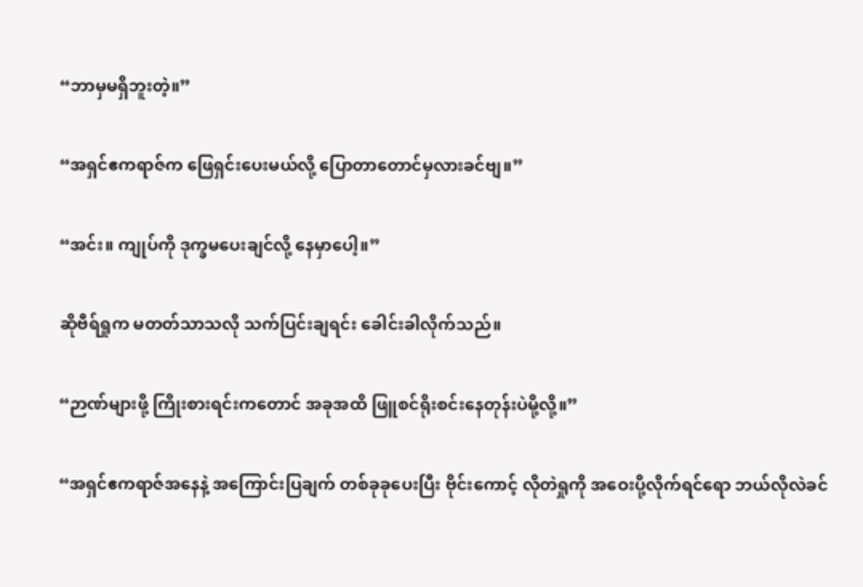“ဘာမှမရှိဘူးတဲ့။”

“အရှင်ဧကရာဇ်က ဖြေရှင်းပေးမယ်လို့ ပြောတာတောင်မှလားခင်ဗျ။”

“အင်း။ ကျုပ်ကို ဒုက္ခမပေးချင်လို့ နေမှာပေါ့။”

ဆိုဗီရ်ရှုက မတတ်သာသလို သက်ပြင်းချရင်း ခေါင်းခါလိုက်သည်။

“ဉာဏ်များဖို့ ကြိုးစားရင်းကတောင် အခုအထိ ဖြူစင်ရိုးစင်းနေတုန်းပဲမို့လို့။”

“အရှင်ဧကရာဇ်အနေနဲ့ အကြောင်းပြချက် တစ်ခုခုပေးပြီး ဗိုင်းကောင့် လိုတဲရှုကို အဝေးပို့လိုက်ရင်ရော ဘယ်လိုလဲခင်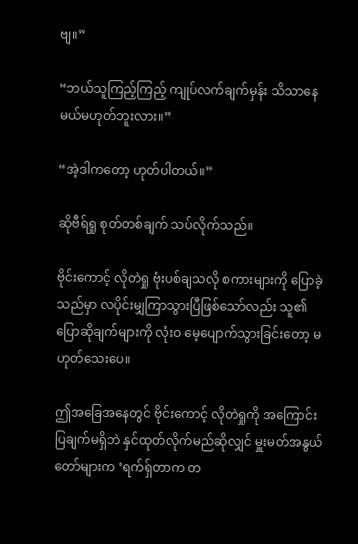ဗျ။”

“ဘယ်သူကြည့်ကြည့် ကျုပ်လက်ချက်မှန်း သိသာနေမယ်မဟုတ်ဘူးလား။”

“အဲ့ဒါကတော့ ဟုတ်ပါတယ်။”

ဆိုဗီရ်ရှု စုတ်တစ်ချက် သပ်လိုက်သည်။

ဗိုင်းကောင့် လိုတဲရှု ဗုံးပစ်ချသလို စကားများကို ပြောခဲ့သည်မှာ လပိုင်းမျှကြာသွားပြီဖြစ်သော်လည်း သူ၏ ပြောဆိုချက်များကို လုံးဝ မေ့ပျောက်သွားခြင်းတော့ မဟုတ်သေးပေ။

ဤအခြေအနေတွင် ဗိုင်းကောင့် လိုတဲရှုကို အကြောင်းပြချက်မရှိဘဲ နှင်ထုတ်လိုက်မည်ဆိုလျှင် မှူးမတ်အနွယ်တော်များက ‘ရက်ရှ်တာက တ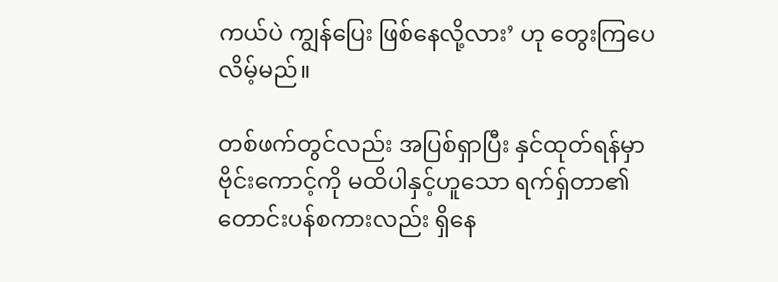ကယ်ပဲ ကျွန်ပြေး ဖြစ်နေလို့လား’ ဟု တွေးကြပေလိမ့်မည်။

တစ်ဖက်တွင်လည်း အပြစ်ရှာပြီး နှင်ထုတ်ရန်မှာ ဗိုင်းကောင့်ကို မထိပါနှင့်ဟူသော ရက်ရှ်တာ၏ တောင်းပန်စကားလည်း ရှိနေ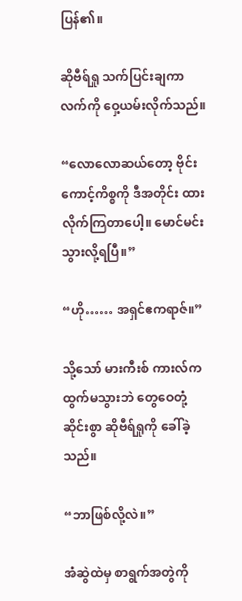ပြန်၏။

ဆိုဗီရ်ရှု သက်ပြင်းချကာ လက်ကို ဝှေ့ယမ်းလိုက်သည်။

“လောလောဆယ်တော့ ဗိုင်းကောင့်ကိစ္စကို ဒီအတိုင်း ထားလိုက်ကြတာပေါ့။ မောင်မင်း သွားလို့ရပြီ။”

“ဟို…… အရှင်ဧကရာဇ်။”

သို့သော် မားကီးစ် ကားလ်က ထွက်မသွားဘဲ တွေဝေတုံ့ဆိုင်းစွာ ဆိုဗီရ်ရှုကို ခေါ်ခဲ့သည်။

“ဘာဖြစ်လို့လဲ။”

အံဆွဲထဲမှ စာရွက်အတွဲကို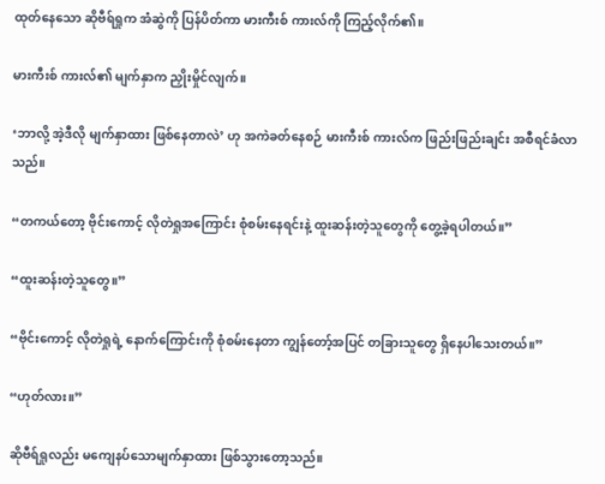ထုတ်နေသော ဆိုဗီရ်ရှုက အံဆွဲကို ပြန်ပိတ်ကာ မားကီးစ် ကားလ်ကို ကြည့်လိုက်၏။

မားကီးစ် ကားလ်၏ မျက်နှာက ညှိုးမှိုင်လျက်။

‘ဘာလို့ အဲ့ဒီလို မျက်နှာထား ဖြစ်နေတာလဲ’ ဟု အကဲခတ်နေစဉ် မားကီးစ် ကားလ်က ဖြည်းဖြည်းချင်း အစီရင်ခံလာသည်။

“တကယ်တော့ ဗိုင်းကောင့် လိုတဲရှုအကြောင်း စုံစမ်းနေရင်းနဲ့ ထူးဆန်းတဲ့သူတွေကို တွေ့ခဲ့ရပါတယ်။”

“ထူးဆန်းတဲ့သူတွေ။”

“ဗိုင်းကောင့် လိုတဲရှုရဲ့ နောက်ကြောင်းကို စုံစမ်းနေတာ ကျွန်တော့်အပြင် တခြားသူတွေ ရှိနေပါသေးတယ်။”

“ဟုတ်လား။”

ဆိုဗီရ်ရှုလည်း မကျေနပ်သောမျက်နှာထား ဖြစ်သွားတော့သည်။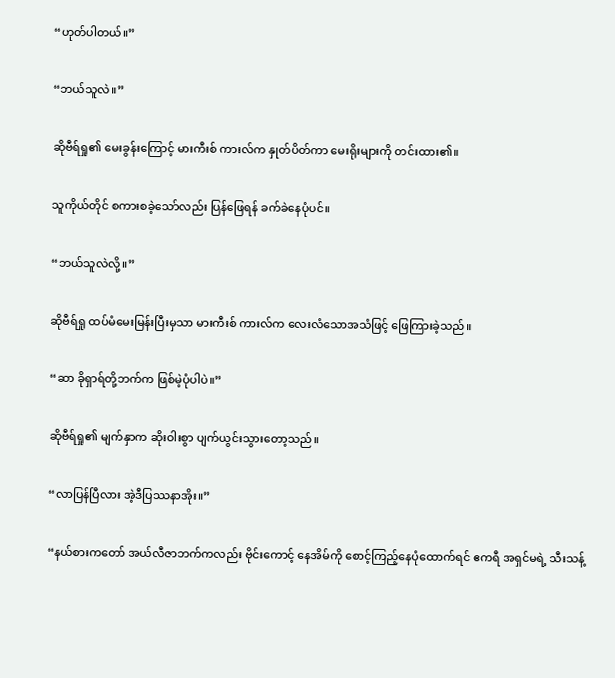“ဟုတ်ပါတယ်။”

“ဘယ်သူလဲ။”

ဆိုဗီရ်ရှု၏ မေးခွန်းကြောင့် မားကီးစ် ကားလ်က နှုတ်ပိတ်ကာ မေးရိုးများကို တင်းထား၏။

သူကိုယ်တိုင် စကားစခဲ့သော်လည်း ပြန်ဖြေရန် ခက်ခဲနေပုံပင်။

“ဘယ်သူလဲလို့။”

ဆိုဗီရ်ရှု ထပ်မံမေးမြန်းပြီးမှသာ မားကီးစ် ကားလ်က လေးလံသောအသံဖြင့် ဖြေကြားခဲ့သည်။

“ဆာ ခိုရှာရ်တို့ဘက်က ဖြစ်မဲ့ပုံပါပဲ။”

ဆိုဗီရ်ရှု၏ မျက်နှာက ဆိုးဝါးစွာ ပျက်ယွင်းသွားတော့သည်။

“လာပြန်ပြီလား အဲ့ဒီပြဿနာအိုး။”

“နယ်စားကတော် အယ်လီဇာဘက်ကလည်း ဗိုင်းကောင့် နေအိမ်ကို စောင့်ကြည့်နေပုံထောက်ရင် ဧကရီ အရှင်မရဲ့ သီးသန့်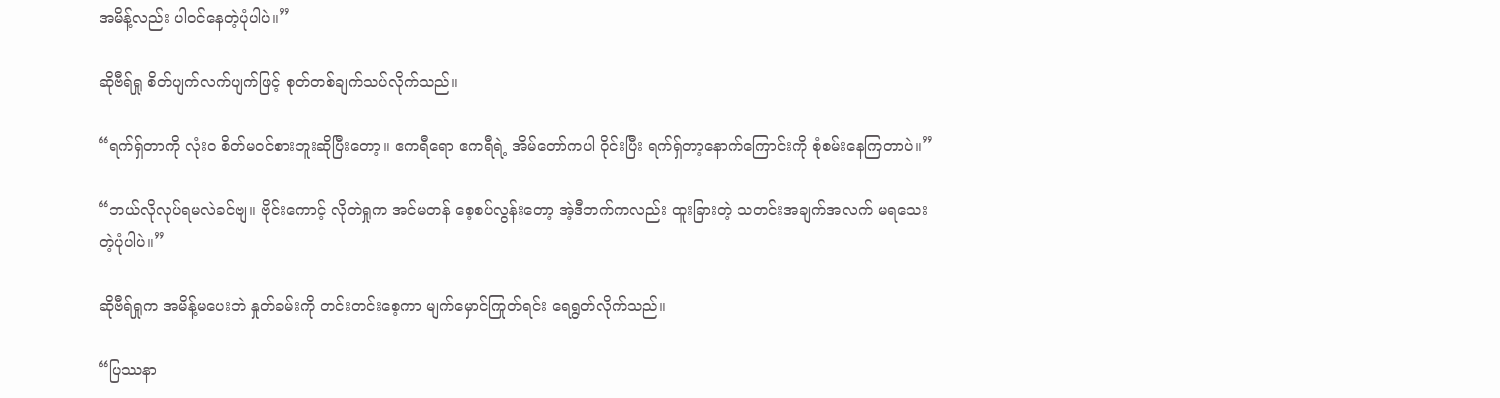အမိန့်လည်း ပါဝင်နေတဲ့ပုံပါပဲ။”

ဆိုဗီရ်ရှု စိတ်ပျက်လက်ပျက်ဖြင့် စုတ်တစ်ချက်သပ်လိုက်သည်။

“ရက်ရှ်တာကို လုံးဝ စိတ်မဝင်စားဘူးဆိုပြီးတော့။ ဧကရီရော ဧကရီရဲ့ အိမ်တော်ကပါ ဝိုင်းပြီး ရက်ရှ်တာ့နောက်ကြောင်းကို စုံစမ်းနေကြတာပဲ။”

“ဘယ်လိုလုပ်ရမလဲခင်ဗျ။ ဗိုင်းကောင့် လိုတဲရှုက အင်မတန် စေ့စပ်လွန်းတော့ အဲ့ဒီဘက်ကလည်း ထူးခြားတဲ့ သတင်းအချက်အလက် မရသေးတဲ့ပုံပါပဲ။”

ဆိုဗီရ်ရှုက အမိန့်မပေးဘဲ နှုတ်ခမ်းကို တင်းတင်းစေ့ကာ မျက်မှောင်ကြုတ်ရင်း ရေရွတ်လိုက်သည်။

“ပြဿနာ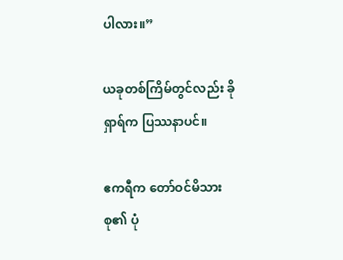ပါလား။”

ယခုတစ်ကြိမ်တွင်လည်း ခိုရှာရ်က ပြဿနာပင်။

ဧကရီက တော်ဝင်မိသားစု၏ ပုံ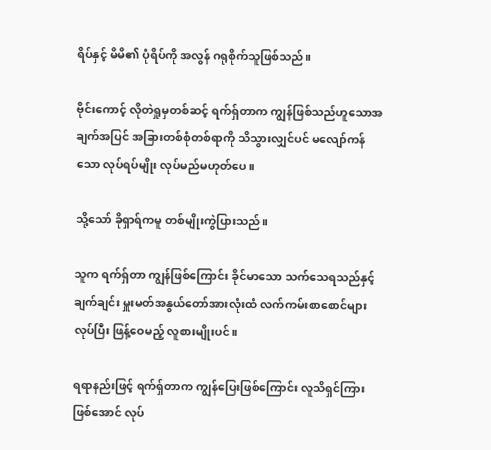ရိပ်နှင့် မိမိ၏ ပုံရိပ်ကို အလွန် ဂရုစိုက်သူဖြစ်သည်။

ဗိုင်းကောင့် လိုတဲရှုမှတစ်ဆင့် ရက်ရှ်တာက ကျွန်ဖြစ်သည်ဟူသောအချက်အပြင် အခြားတစ်စုံတစ်ရာကို သိသွားလျှင်ပင် မလျော်ကန်သော လုပ်ရပ်မျိုး လုပ်မည်မဟုတ်ပေ။

သို့သော် ခိုရှာရ်ကမူ တစ်မျိုးကွဲပြားသည်။

သူက ရက်ရှ်တာ ကျွန်ဖြစ်ကြောင်း ခိုင်မာသော သက်သေရသည်နှင့် ချက်ချင်း မှူးမတ်အနွယ်တော်အားလုံးထံ လက်ကမ်းစာစောင်များလုပ်ပြီး ဖြန့်ဝေမည့် လူစားမျိုးပင်။

ရရာနည်းဖြင့် ရက်ရှ်တာက ကျွန်ပြေးဖြစ်ကြောင်း လူသိရှင်ကြားဖြစ်အောင် လုပ်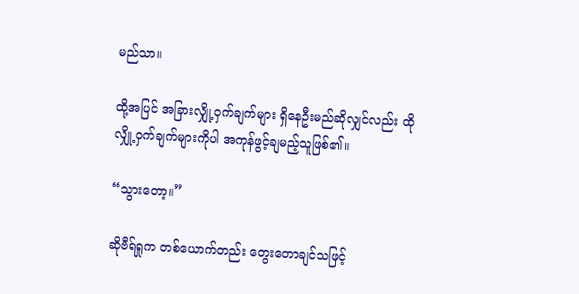မည်သာ။

ထို့အပြင် အခြားလျှို့ဝှက်ချက်များ ရှိနေဦးမည်ဆိုလျှင်လည်း ထိုလျှို့ဝှက်ချက်များကိုပါ အကုန်ဖွင့်ချမည့်သူဖြစ်၏။

“သွားတော့။”

ဆိုဗီရ်ရှုက တစ်ယောက်တည်း တွေးတောချင်သဖြင့်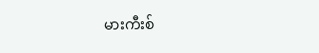မားကီးစ်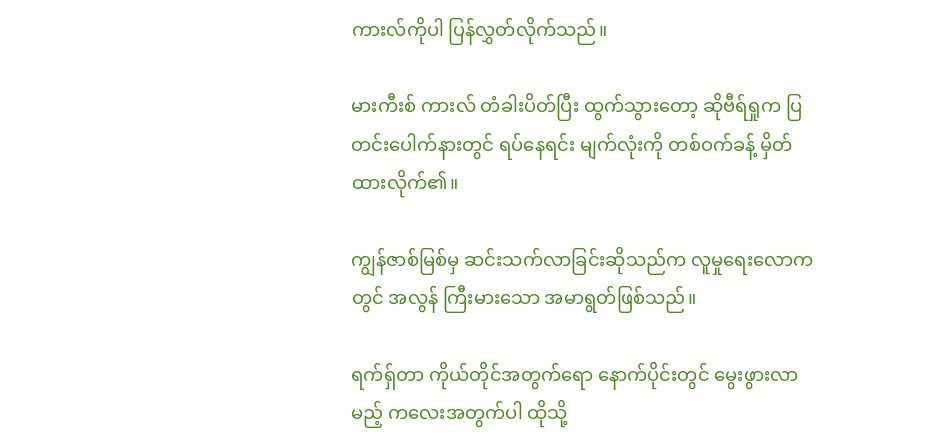ကားလ်ကိုပါ ပြန်လွှတ်လိုက်သည်။

မားကီးစ် ကားလ် တံခါးပိတ်ပြီး ထွက်သွားတော့ ဆိုဗီရ်ရှုက ပြတင်းပေါက်နားတွင် ရပ်နေရင်း မျက်လုံးကို တစ်ဝက်ခန့် မှိတ်ထားလိုက်၏။

ကျွန်ဇာစ်မြစ်မှ ဆင်းသက်လာခြင်းဆိုသည်က လူမှုရေးလောကတွင် အလွန် ကြီးမားသော အမာရွတ်ဖြစ်သည်။

ရက်ရှ်တာ ကိုယ်တိုင်အတွက်ရော နောက်ပိုင်းတွင် မွေးဖွားလာမည့် ကလေးအတွက်ပါ ထိုသို့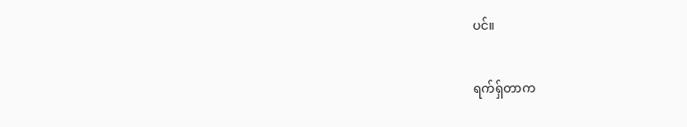ပင်။

ရက်ရှ်တာက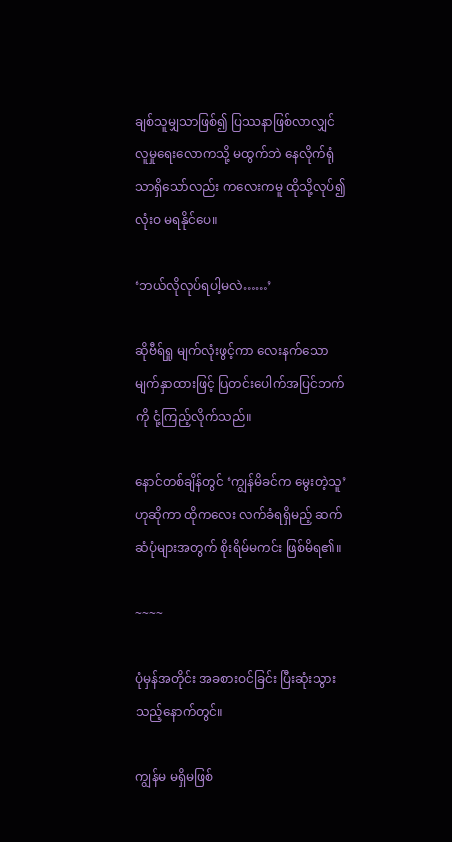ချစ်သူမျှသာဖြစ်၍ ပြဿနာဖြစ်လာလျှင် လူမှုရေးလောကသို့ မထွက်ဘဲ နေလိုက်ရုံသာရှိသော်လည်း ကလေးကမူ ထိုသို့လုပ်၍ လုံးဝ မရနိုင်ပေ။

‘ဘယ်လိုလုပ်ရပါ့မလဲ……’

ဆိုဗီရ်ရှု မျက်လုံးဖွင့်ကာ လေးနက်သော မျက်နှာထားဖြင့် ပြတင်းပေါက်အပြင်ဘက်ကို ငုံ့ကြည့်လိုက်သည်။

နောင်တစ်ချိန်တွင် ‘ကျွန်မိခင်က မွေးတဲ့သူ’ ဟုဆိုကာ ထိုကလေး လက်ခံရရှိမည့် ဆက်ဆံပုံများအတွက် စိုးရိမ်မကင်း ဖြစ်မိရ၏။

~~~~

ပုံမှန်အတိုင်း အခစားဝင်ခြင်း ပြီးဆုံးသွားသည့်နောက်တွင်။

ကျွန်မ မရှိမဖြစ်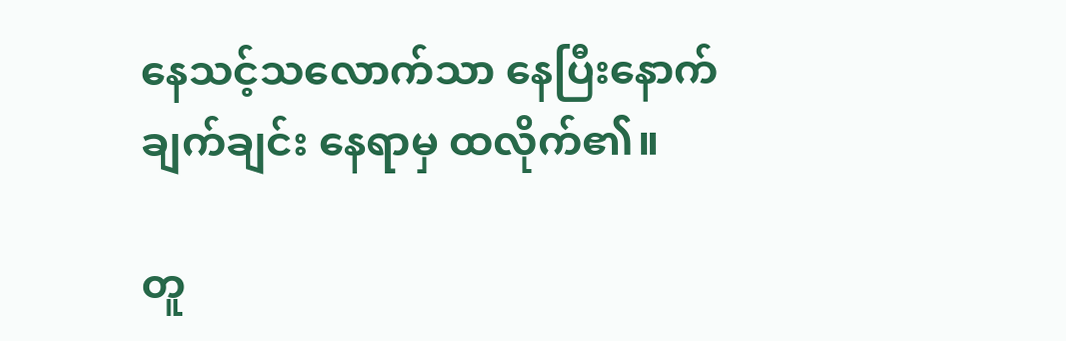နေသင့်သလောက်သာ နေပြီးနောက် ချက်ချင်း နေရာမှ ထလိုက်၏။

တူ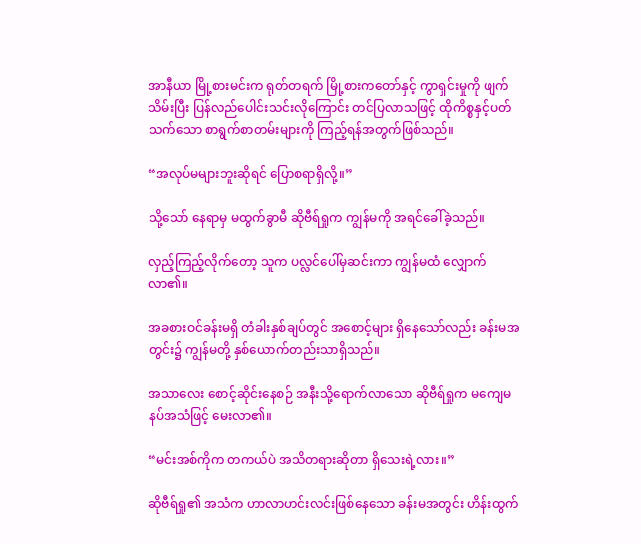အာနီယာ မြို့စားမင်းက ရုတ်တရက် မြို့စားကတော်နှင့် ကွာရှင်းမှုကို ဖျက်သိမ်းပြီး ပြန်လည်ပေါင်းသင်းလိုကြောင်း တင်ပြလာသဖြင့် ထိုကိစ္စနှင့်ပတ်သက်သော စာရွက်စာတမ်းများကို ကြည့်ရန်အတွက်ဖြစ်သည်။

“အလုပ်မများဘူးဆိုရင် ပြောစရာရှိလို့။”

သို့သော် နေရာမှ မထွက်ခွာမီ ဆိုဗီရ်ရှုက ကျွန်မကို အရင်ခေါ်ခဲ့သည်။

လှည့်ကြည့်လိုက်တော့ သူက ပလ္လင်ပေါ်မှဆင်းကာ ကျွန်မထံ လျှောက်လာ၏။

အခစားဝင်ခန်းမရှိ တံခါးနှစ်ချပ်တွင် အစောင့်များ ရှိနေသော်လည်း ခန်းမအတွင်း၌ ကျွန်မတို့ နှစ်ယောက်တည်းသာရှိသည်။

အသာလေး စောင့်ဆိုင်းနေစဉ် အနီးသို့ရောက်လာသော ဆိုဗီရ်ရှုက မကျေမနပ်အသံဖြင့် မေးလာ၏။

“မင်းအစ်ကိုက တကယ်ပဲ အသိတရားဆိုတာ ရှိသေးရဲ့လား။”

ဆိုဗီရ်ရှု၏ အသံက ဟာလာဟင်းလင်းဖြစ်နေသော ခန်းမအတွင်း ဟိန်းထွက်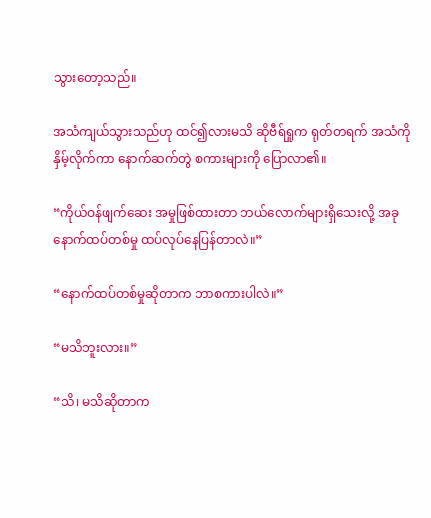သွားတော့သည်။

အသံကျယ်သွားသည်ဟု ထင်၍လားမသိ ဆိုဗီရ်ရှုက ရုတ်တရက် အသံကို နှိမ့်လိုက်ကာ နောက်ဆက်တွဲ စကားများကို ပြောလာ၏။

“ကိုယ်ဝန်ဖျက်ဆေး အမှုဖြစ်ထားတာ ဘယ်လောက်များရှိသေးလို့ အခု နောက်ထပ်တစ်မှု ထပ်လုပ်နေပြန်တာလဲ။”

“နောက်ထပ်တစ်မှုဆိုတာက ဘာစကားပါလဲ။”

“မသိဘူးလား။”

“သိ၊ မသိဆိုတာက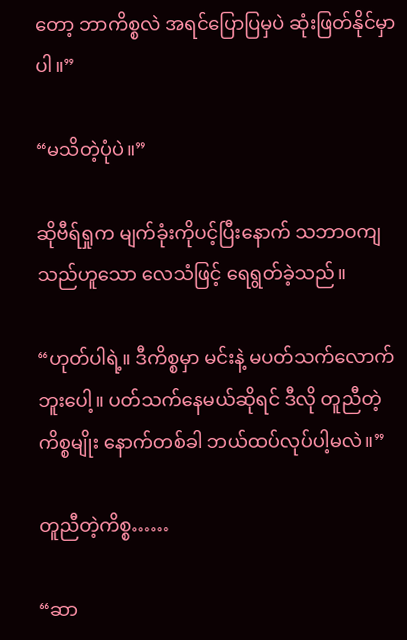တော့ ဘာကိစ္စလဲ အရင်ပြောပြမှပဲ ဆုံးဖြတ်နိုင်မှာပါ။”

“မသိတဲ့ပုံပဲ။”

ဆိုဗီရ်ရှုက မျက်ခုံးကိုပင့်ပြီးနောက် သဘာဝကျသည်ဟူသော လေသံဖြင့် ရေရွတ်ခဲ့သည်။

“ဟုတ်ပါရဲ့။ ဒီကိစ္စမှာ မင်းနဲ့ မပတ်သက်လောက်ဘူးပေါ့။ ပတ်သက်နေမယ်ဆိုရင် ဒီလို တူညီတဲ့ကိစ္စမျိုး နောက်တစ်ခါ ဘယ်ထပ်လုပ်ပါ့မလဲ။”

တူညီတဲ့ကိစ္စ……

“ဆာ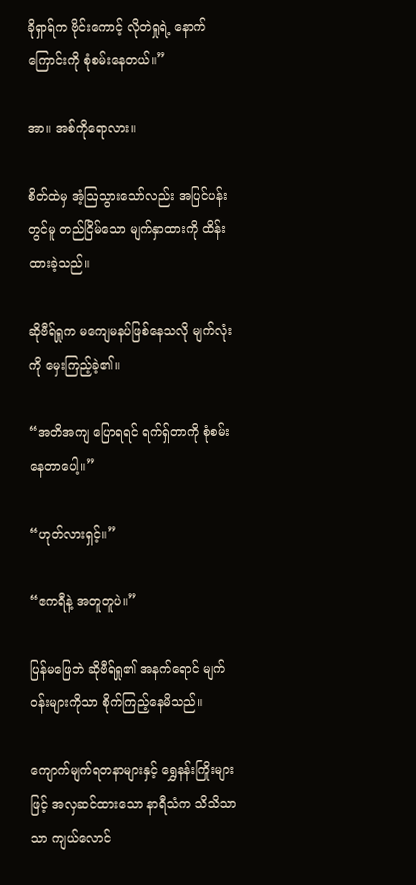ခိုရှာရ်က ဗိုင်းကောင့် လိုတဲရှုရဲ့ နောက်ကြောင်းကို စုံစမ်းနေတယ်။”

အာ။ အစ်ကိုရောလား။

စိတ်ထဲမှ အံ့ဩသွားသော်လည်း အပြင်ပန်းတွင်မူ တည်ငြိမ်သော မျက်နှာထားကို ထိန်းထားခဲ့သည်။

ဆိုဗီရ်ရှုက မကျေမနပ်ဖြစ်နေသလို မျက်လုံးကို မှေးကြည့်ခဲ့၏။

“အတိအကျ ပြောရရင် ရက်ရှ်တာကို စုံစမ်းနေတာပေါ့။”

“ဟုတ်လားရှင့်။”

“ဧကရီနဲ့ အတူတူပဲ။”

ပြန်မဖြေဘဲ ဆိုဗီရ်ရှု၏ အနက်ရောင် မျက်ဝန်းများကိုသာ စိုက်ကြည့်နေမိသည်။

ကျောက်မျက်ရတနာများနှင့် ရွှေနန်းကြိုးများဖြင့် အလှဆင်ထားသော နာရီသံက သိသိသာသာ ကျယ်လောင်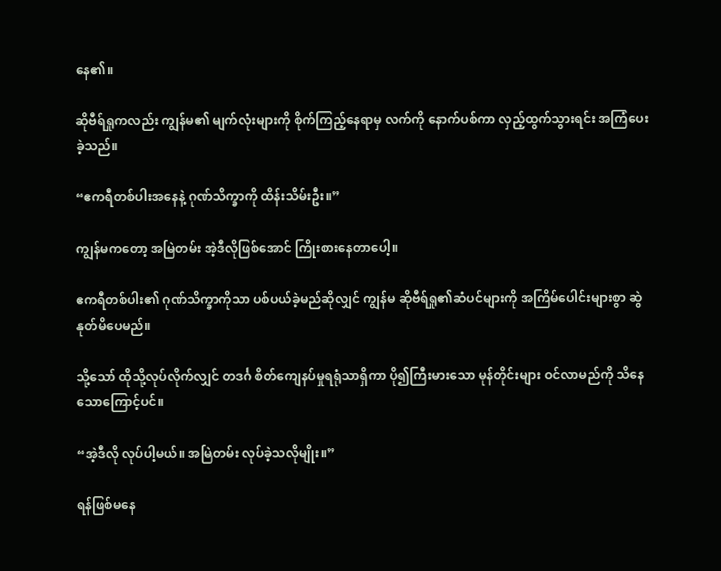နေ၏။

ဆိုဗီရ်ရှုကလည်း ကျွန်မ၏ မျက်လုံးများကို စိုက်ကြည့်နေရာမှ လက်ကို နောက်ပစ်ကာ လှည့်ထွက်သွားရင်း အကြံပေးခဲ့သည်။

“ဧကရီတစ်ပါးအနေနဲ့ ဂုဏ်သိက္ခာကို ထိန်းသိမ်းဦး။”

ကျွန်မကတော့ အမြဲတမ်း အဲ့ဒီလိုဖြစ်အောင် ကြိုးစားနေတာပေါ့။

ဧကရီတစ်ပါး၏ ဂုဏ်သိက္ခာကိုသာ ပစ်ပယ်ခဲ့မည်ဆိုလျှင် ကျွန်မ ဆိုဗီရ်ရှု၏ဆံပင်များကို အကြိမ်ပေါင်းများစွာ ဆွဲနုတ်မိပေမည်။

သို့သော် ထိုသို့လုပ်လိုက်လျှင် တဒင်္ဂ စိတ်ကျေနပ်မှုရရုံသာရှိကာ ပို၍ကြီးမားသော မုန်တိုင်းများ ဝင်လာမည်ကို သိနေသောကြောင့်ပင်။

“အဲ့ဒီလို လုပ်ပါ့မယ်။ အမြဲတမ်း လုပ်ခဲ့သလိုမျိုး။”

ရန်ဖြစ်မနေ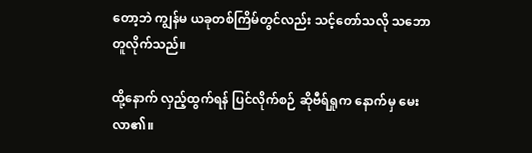တော့ဘဲ ကျွန်မ ယခုတစ်ကြိမ်တွင်လည်း သင့်တော်သလို သဘောတူလိုက်သည်။

ထို့နောက် လှည့်ထွက်ရန် ပြင်လိုက်စဉ် ဆိုဗီရ်ရှုက နောက်မှ မေးလာ၏။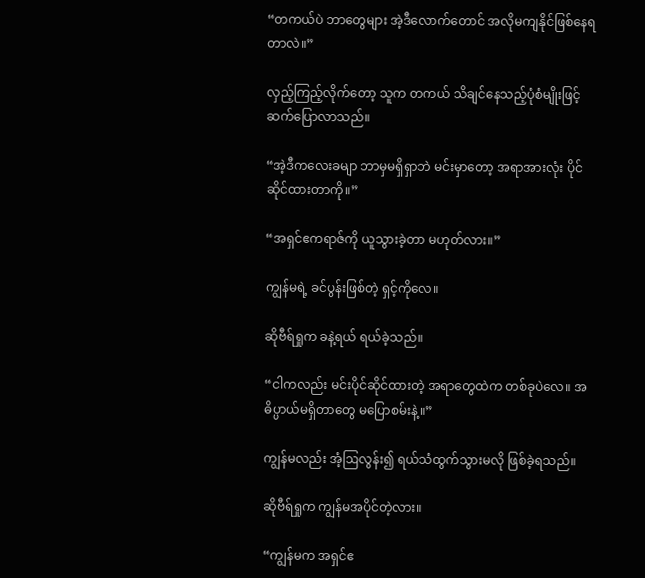“တကယ်ပဲ ဘာတွေများ အဲ့ဒီလောက်တောင် အလိုမကျနိုင်ဖြစ်နေရတာလဲ။”

လှည့်ကြည့်လိုက်တော့ သူက တကယ် သိချင်နေသည့်ပုံစံမျိုးဖြင့် ဆက်ပြောလာသည်။

“အဲ့ဒီကလေးခမျာ ဘာမှမရှိရှာဘဲ မင်းမှာတော့ အရာအားလုံး ပိုင်ဆိုင်ထားတာကို။”

“အရှင်ဧကရာဇ်ကို ယူသွားခဲ့တာ မဟုတ်လား။”

ကျွန်မရဲ့ ခင်ပွန်းဖြစ်တဲ့ ရှင့်ကိုလေ။

ဆိုဗီရ်ရှုက ခနဲ့ရယ် ရယ်ခဲ့သည်။

“ငါကလည်း မင်းပိုင်ဆိုင်ထားတဲ့ အရာတွေထဲက တစ်ခုပဲလေ။ အဓိပ္ပာယ်မရှိတာတွေ မပြောစမ်းနဲ့။”

ကျွန်မလည်း အံ့ဩလွန်း၍ ရယ်သံထွက်သွားမလို ဖြစ်ခဲ့ရသည်။

ဆိုဗီရ်ရှုက ကျွန်မအပိုင်တဲ့လား။

“ကျွန်မက အရှင်ဧ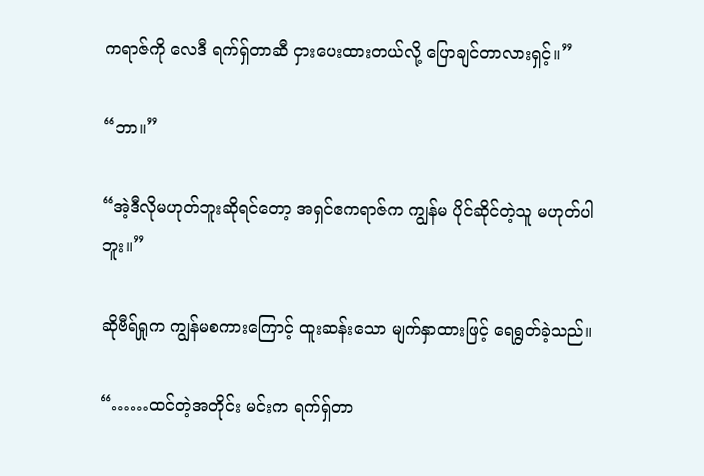ကရာဇ်ကို လေဒီ ရက်ရှ်တာဆီ ငှားပေးထားတယ်လို့ ပြောချင်တာလားရှင့်။”

“ဘာ။”

“အဲ့ဒီလိုမဟုတ်ဘူးဆိုရင်တော့ အရှင်ဧကရာဇ်က ကျွန်မ ပိုင်ဆိုင်တဲ့သူ မဟုတ်ပါဘူး။”

ဆိုဗီရ်ရှုက ကျွန်မစကားကြောင့် ထူးဆန်းသော မျက်နှာထားဖြင့် ရေရွတ်ခဲ့သည်။

“……ထင်တဲ့အတိုင်း မင်းက ရက်ရှ်တာ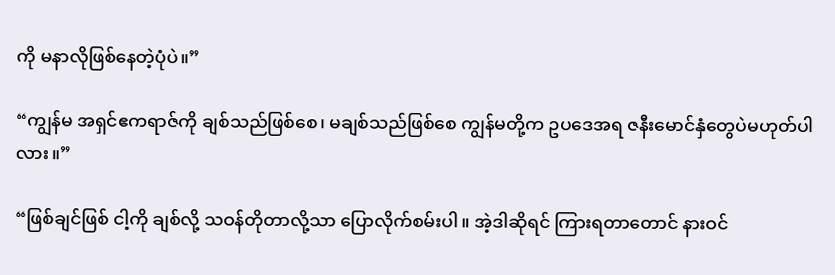ကို မနာလိုဖြစ်နေတဲ့ပုံပဲ။”

“ကျွန်မ အရှင်ဧကရာဇ်ကို ချစ်သည်ဖြစ်စေ၊ မချစ်သည်ဖြစ်စေ ကျွန်မတို့က ဥပဒေအရ ဇနီးမောင်နှံတွေပဲမဟုတ်ပါလား။”

“ဖြစ်ချင်ဖြစ် ငါ့ကို ချစ်လို့ သဝန်တိုတာလို့သာ ပြောလိုက်စမ်းပါ။ အဲ့ဒါဆိုရင် ကြားရတာတောင် နားဝင်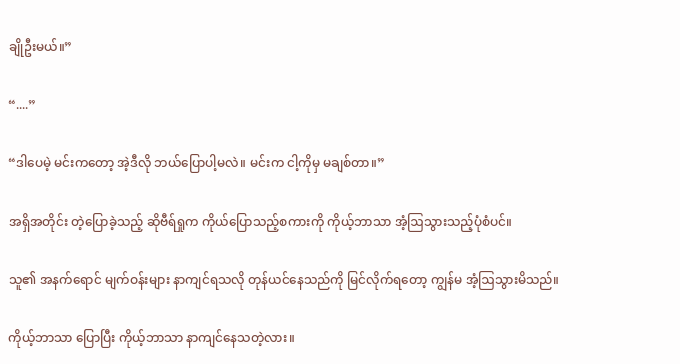ချိုဦးမယ်။”

“....”

“ဒါပေမဲ့ မင်းကတော့ အဲ့ဒီလို ဘယ်ပြောပါ့မလဲ။ မင်းက ငါ့ကိုမှ မချစ်တာ။”

အရှိအတိုင်း တဲ့ပြောခဲ့သည့် ဆိုဗီရ်ရှုက ကိုယ်ပြောသည့်စကားကို ကိုယ့်ဘာသာ အံ့ဩသွားသည့်ပုံစံပင်။

သူ၏ အနက်ရောင် မျက်ဝန်းများ နာကျင်ရသလို တုန်ယင်နေသည်ကို မြင်လိုက်ရတော့ ကျွန်မ အံ့ဩသွားမိသည်။

ကိုယ့်ဘာသာ ပြောပြီး ကိုယ့်ဘာသာ နာကျင်နေသတဲ့လား။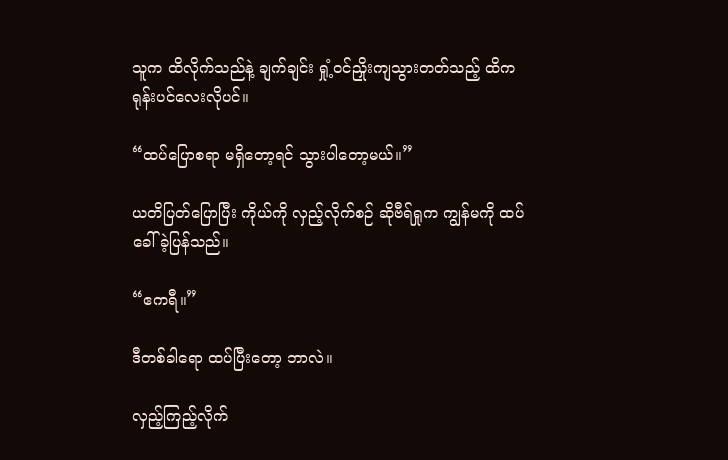သူက ထိလိုက်သည်နဲ့ ချက်ချင်း ရှုံ့ဝင်ညှိုးကျသွားတတ်သည့် ထိကရုန်းပင်လေးလိုပင်။

“ထပ်ပြောစရာ မရှိတော့ရင် သွားပါတော့မယ်။”

ယတိပြတ်ပြောပြီး ကိုယ်ကို လှည့်လိုက်စဉ် ဆိုဗီရ်ရှုက ကျွန်မကို ထပ်ခေါ်ခဲ့ပြန်သည်။

“ဧကရီ။”

ဒီတစ်ခါရော ထပ်ပြီးတော့ ဘာလဲ။

လှည့်ကြည့်လိုက်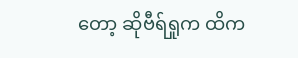တော့ ဆိုဗီရ်ရှုက ထိက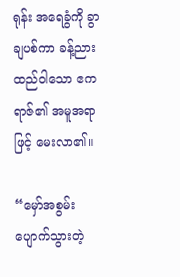ရုန်း အရေခွံကို ခွာချပစ်ကာ ခန့်ညားထည်ဝါသော ဧကရာဇ်၏ အမူအရာဖြင့် မေးလာ၏။

“မှော်အစွမ်း ပျောက်သွားတဲ့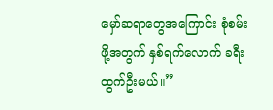မှော်ဆရာတွေအကြောင်း စုံစမ်းဖို့အတွက် နှစ်ရက်လောက် ခရီးထွက်ဦးမယ်။”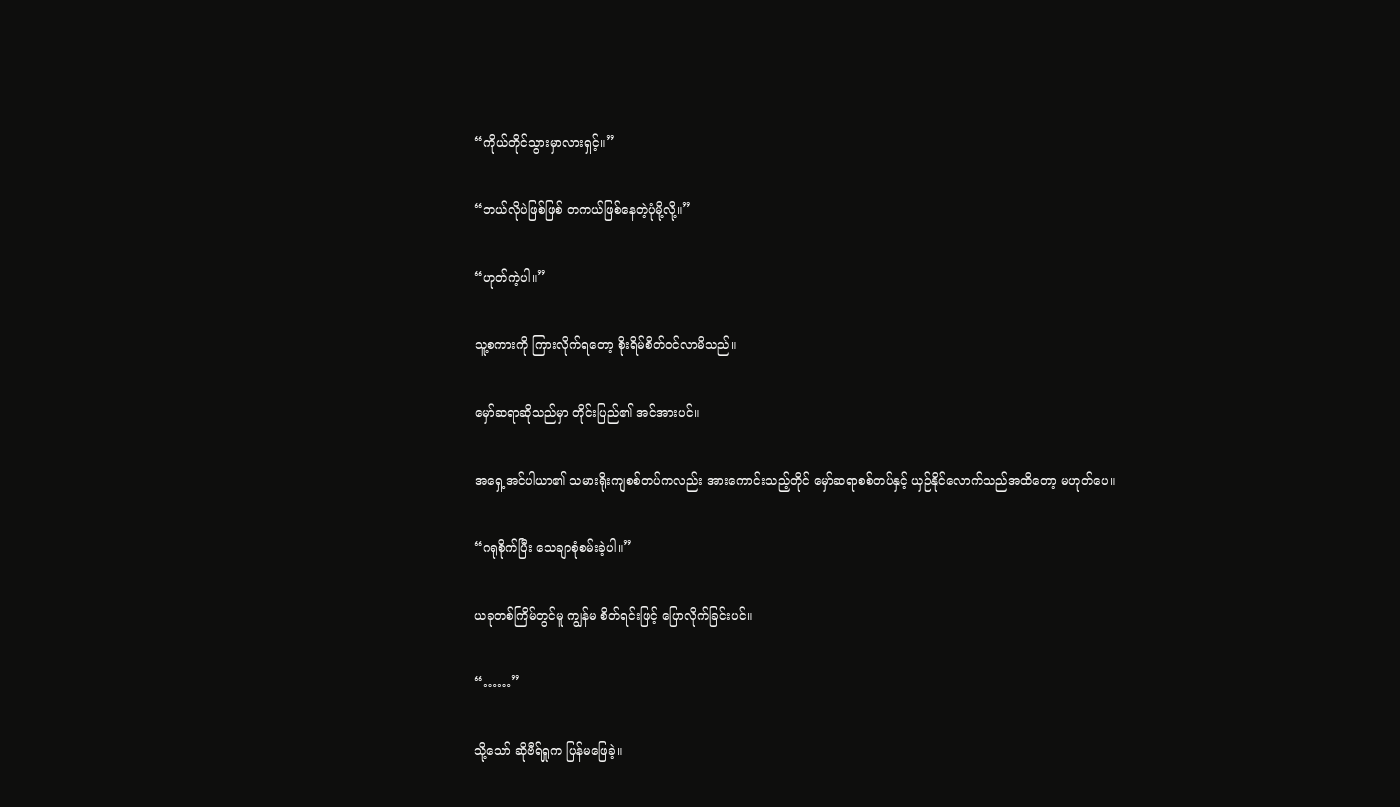“ကိုယ်တိုင်သွားမှာလားရှင့်။”

“ဘယ်လိုပဲဖြစ်ဖြစ် တကယ်ဖြစ်နေတဲ့ပုံမို့လို့။”

“ဟုတ်ကဲ့ပါ။”

သူ့စကားကို ကြားလိုက်ရတော့ စိုးရိမ်စိတ်ဝင်လာမိသည်။

မှော်ဆရာဆိုသည်မှာ တိုင်းပြည်၏ အင်အားပင်။

အရှေ့အင်ပါယာ၏ သမားရိုးကျစစ်တပ်ကလည်း အားကောင်းသည့်တိုင် မှော်ဆရာစစ်တပ်နှင့် ယှဉ်နိုင်လောက်သည်အထိတော့ မဟုတ်ပေ။

“ဂရုစိုက်ပြီး သေချာစုံစမ်းခဲ့ပါ။”

ယခုတစ်ကြိမ်တွင်မူ ကျွန်မ စိတ်ရင်းဖြင့် ပြောလိုက်ခြင်းပင်။

“……”

သို့သော် ဆိုဗီရ်ရှုက ပြန်မဖြေခဲ့။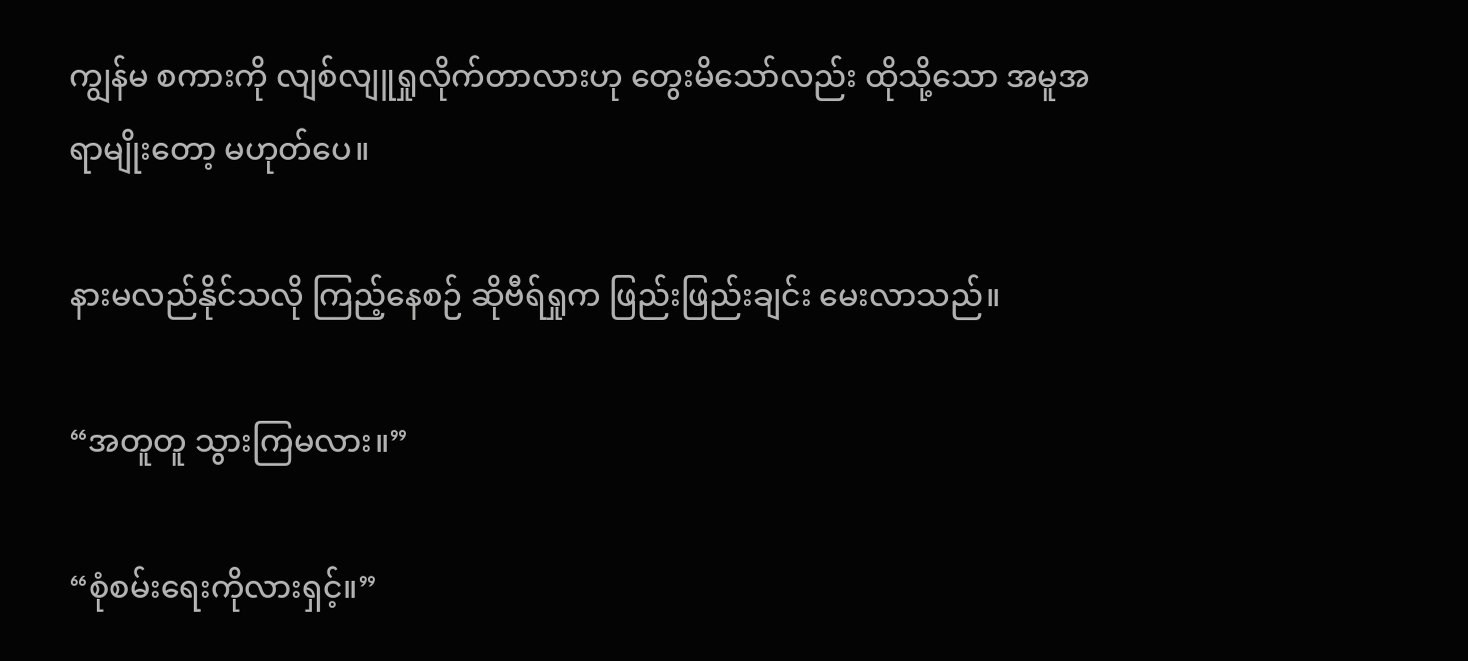ကျွန်မ စကားကို လျစ်လျူရှုလိုက်တာလားဟု တွေးမိသော်လည်း ထိုသို့သော အမူအရာမျိုးတော့ မဟုတ်ပေ။

နားမလည်နိုင်သလို ကြည့်နေစဉ် ဆိုဗီရ်ရှုက ဖြည်းဖြည်းချင်း မေးလာသည်။

“အတူတူ သွားကြမလား။”

“စုံစမ်းရေးကိုလားရှင့်။”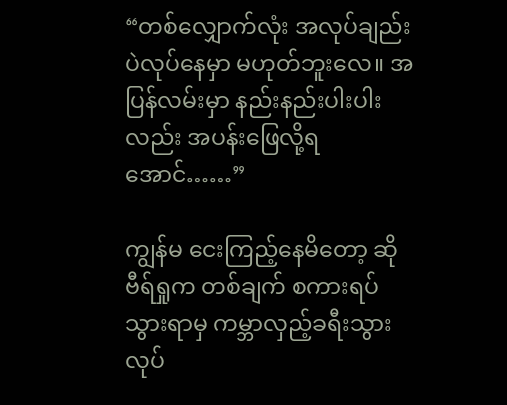“တစ်လျှောက်လုံး အလုပ်ချည်းပဲလုပ်နေမှာ မဟုတ်ဘူးလေ။ အပြန်လမ်းမှာ နည်းနည်းပါးပါးလည်း အပန်းဖြေလို့ရအောင်……”

ကျွန်မ ငေးကြည့်နေမိတော့ ဆိုဗီရ်ရှုက တစ်ချက် စကားရပ်သွားရာမှ ကမ္ဘာလှည့်ခရီးသွားလုပ်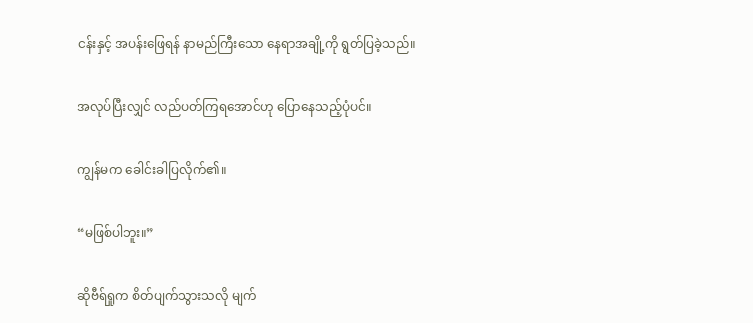ငန်းနှင့် အပန်းဖြေရန် နာမည်ကြီးသော နေရာအချို့ကို ရွတ်ပြခဲ့သည်။

အလုပ်ပြီးလျှင် လည်ပတ်ကြရအောင်ဟု ပြောနေသည့်ပုံပင်။

ကျွန်မက ခေါင်းခါပြလိုက်၏။

“မဖြစ်ပါဘူး။”

ဆိုဗီရ်ရှုက စိတ်ပျက်သွားသလို မျက်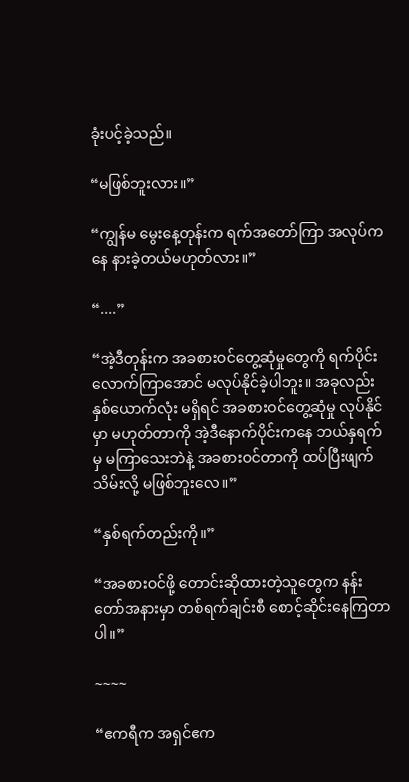ခုံးပင့်ခဲ့သည်။

“မဖြစ်ဘူးလား။”

“ကျွန်မ မွေးနေ့တုန်းက ရက်အတော်ကြာ အလုပ်ကနေ နားခဲ့တယ်မဟုတ်လား။”

“....”

“အဲ့ဒီတုန်းက အခစားဝင်တွေ့ဆုံမှုတွေကို ရက်ပိုင်းလောက်ကြာအောင် မလုပ်နိုင်ခဲ့ပါဘူး။ အခုလည်း နှစ်ယောက်လုံး မရှိရင် အခစားဝင်တွေ့ဆုံမှု လုပ်နိုင်မှာ မဟုတ်တာကို အဲ့ဒီနောက်ပိုင်းကနေ ဘယ်နှရက်မှ မကြာသေးဘဲနဲ့ အခစားဝင်တာကို ထပ်ပြီးဖျက်သိမ်းလို့ မဖြစ်ဘူးလေ။”

“နှစ်ရက်တည်းကို။”

“အခစားဝင်ဖို့ တောင်းဆိုထားတဲ့သူတွေက နန်းတော်အနားမှာ တစ်ရက်ချင်းစီ စောင့်ဆိုင်းနေကြတာပါ။”

~~~~

“ဧကရီက အရှင်ဧက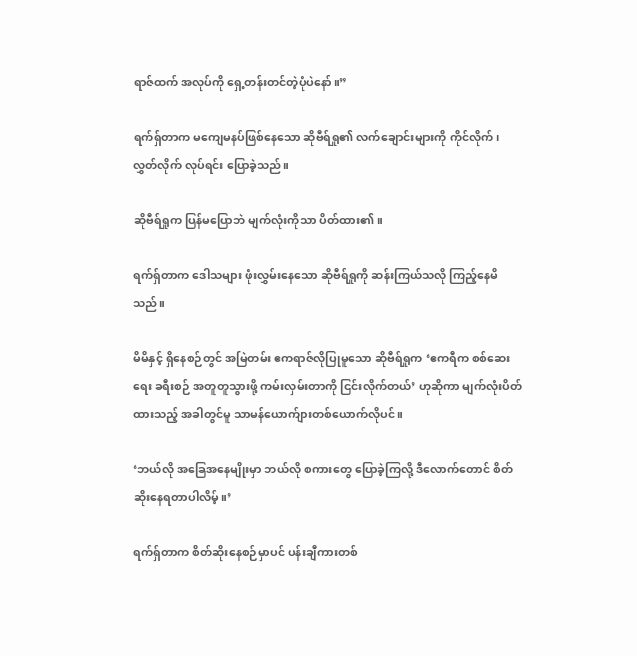ရာဇ်ထက် အလုပ်ကို ရှေ့တန်းတင်တဲ့ပုံပဲနော်။”

ရက်ရှ်တာက မကျေမနပ်ဖြစ်နေသော ဆိုဗီရ်ရှု၏ လက်ချောင်းများကို ကိုင်လိုက်၊ လွှတ်လိုက် လုပ်ရင်း ပြောခဲ့သည်။

ဆိုဗီရ်ရှုက ပြန်မပြောဘဲ မျက်လုံးကိုသာ ပိတ်ထား၏။

ရက်ရှ်တာက ဒေါသများ ဖုံးလွှမ်းနေသော ဆိုဗီရ်ရှုကို ဆန်းကြယ်သလို ကြည့်နေမိသည်။

မိမိနှင့် ရှိနေစဉ်တွင် အမြဲတမ်း ဧကရာဇ်လိုပြုမူသော ဆိုဗီရ်ရှုက ‘ဧကရီက စစ်ဆေးရေး ခရီးစဉ် အတူတူသွားဖို့ ကမ်းလှမ်းတာကို ငြင်းလိုက်တယ်’ ဟုဆိုကာ မျက်လုံးပိတ်ထားသည့် အခါတွင်မူ သာမန်ယောက်ျားတစ်ယောက်လိုပင်။

‘ဘယ်လို အခြေအနေမျိုးမှာ ဘယ်လို စကားတွေ ပြောခဲ့ကြလို့ ဒီလောက်တောင် စိတ်ဆိုးနေရတာပါလိမ့်။’

ရက်ရှ်တာက စိတ်ဆိုးနေစဉ်မှာပင် ပန်းချီကားတစ်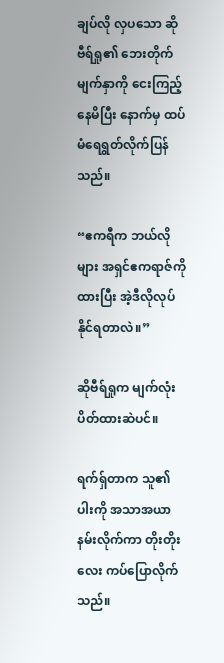ချပ်လို လှပသော ဆိုဗီရ်ရှု၏ ဘေးတိုက်မျက်နှာကို ငေးကြည့်နေမိပြီး နောက်မှ ထပ်မံရေရွတ်လိုက်ပြန်သည်။

“ဧကရီက ဘယ်လိုများ အရှင်ဧကရာဇ်ကိုထားပြီး အဲ့ဒီလိုလုပ်နိုင်ရတာလဲ။”

ဆိုဗီရ်ရှုက မျက်လုံးပိတ်ထားဆဲပင်။

ရက်ရှ်တာက သူ၏ပါးကို အသာအယာ နမ်းလိုက်ကာ တိုးတိုးလေး ကပ်ပြောလိုက်သည်။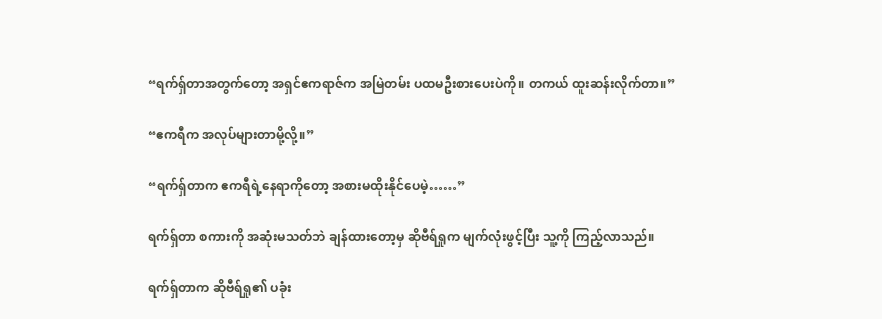“ရက်ရှ်တာအတွက်တော့ အရှင်ဧကရာဇ်က အမြဲတမ်း ပထမဦးစားပေးပဲကို။ တကယ် ထူးဆန်းလိုက်တာ။”

“ဧကရီက အလုပ်များတာမို့လို့။”

“ရက်ရှ်တာက ဧကရီရဲ့နေရာကိုတော့ အစားမထိုးနိုင်ပေမဲ့……”

ရက်ရှ်တာ စကားကို အဆုံးမသတ်ဘဲ ချန်ထားတော့မှ ဆိုဗီရ်ရှုက မျက်လုံးဖွင့်ပြီး သူ့ကို ကြည့်လာသည်။

ရက်ရှ်တာက ဆိုဗီရ်ရှု၏ ပခုံး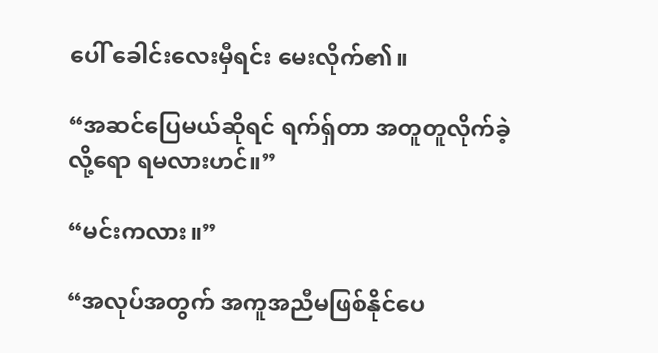ပေါ် ခေါင်းလေးမှီရင်း မေးလိုက်၏။

“အဆင်ပြေမယ်ဆိုရင် ရက်ရှ်တာ အတူတူလိုက်ခဲ့လို့ရော ရမလားဟင်။”

“မင်းကလား။”

“အလုပ်အတွက် အကူအညီမဖြစ်နိုင်ပေ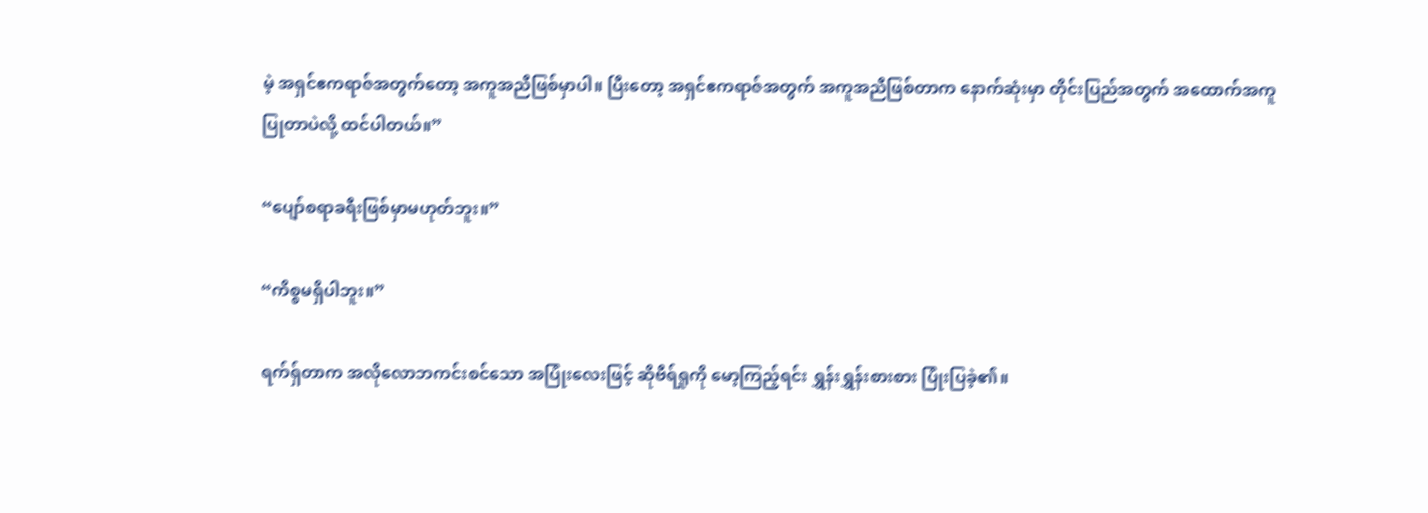မဲ့ အရှင်ဧကရာဇ်အတွက်တော့ အကူအညီဖြစ်မှာပါ။ ပြီးတော့ အရှင်ဧကရာဇ်အတွက် အကူအညီဖြစ်တာက နောက်ဆုံးမှာ တိုင်းပြည်အတွက် အထောက်အကူပြုတာပဲလို့ ထင်ပါတယ်။”

“ပျော်စရာခရီးဖြစ်မှာမဟုတ်ဘူး။”

“ကိစ္စမရှိပါဘူး။”

ရက်ရှ်တာက အလိုလောဘကင်းစင်သော အပြုံးလေးဖြင့် ဆိုဗီရ်ရှုကို မော့ကြည့်ရင်း ရွှန်းရွှန်းစားစား ပြုံးပြခဲ့၏။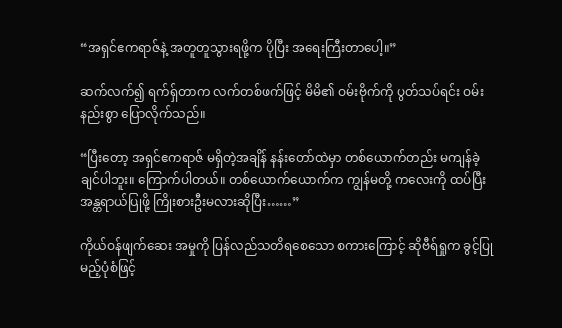“အရှင်ဧကရာဇ်နဲ့ အတူတူသွားရဖို့က ပိုပြီး အရေးကြီးတာပေါ့။”

ဆက်လက်၍ ရက်ရှ်တာက လက်တစ်ဖက်ဖြင့် မိမိ၏ ဝမ်းဗိုက်ကို ပွတ်သပ်ရင်း ဝမ်းနည်းစွာ ပြောလိုက်သည်။

“ပြီးတော့ အရှင်ဧကရာဇ် မရှိတဲ့အချိန် နန်းတော်ထဲမှာ တစ်ယောက်တည်း မကျန်ခဲ့ချင်ပါဘူး။ ကြောက်ပါတယ်။ တစ်ယောက်ယောက်က ကျွန်မတို့ ကလေးကို ထပ်ပြီး အန္တရာယ်ပြုဖို့ ကြိုးစားဦးမလားဆိုပြီး……”

ကိုယ်ဝန်ဖျက်ဆေး အမှုကို ပြန်လည်သတိရစေသော စကားကြောင့် ဆိုဗီရ်ရှုက ခွင့်ပြုမည့်ပုံစံဖြင့်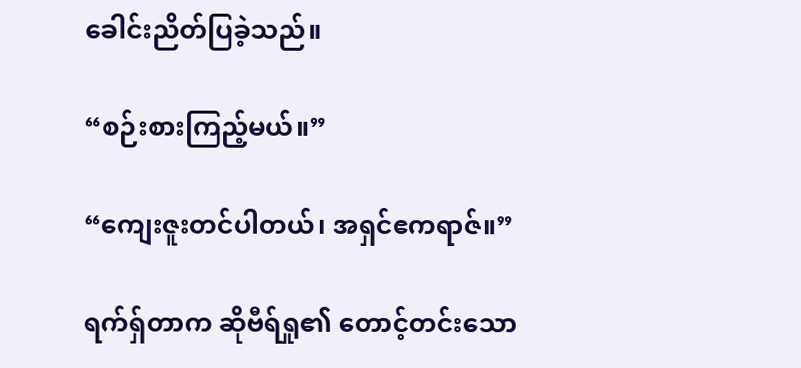ခေါင်းညိတ်ပြခဲ့သည်။

“စဉ်းစားကြည့်မယ်။”

“ကျေးဇူးတင်ပါတယ်၊ အရှင်ဧကရာဇ်။”

ရက်ရှ်တာက ဆိုဗီရ်ရှု၏ တောင့်တင်းသော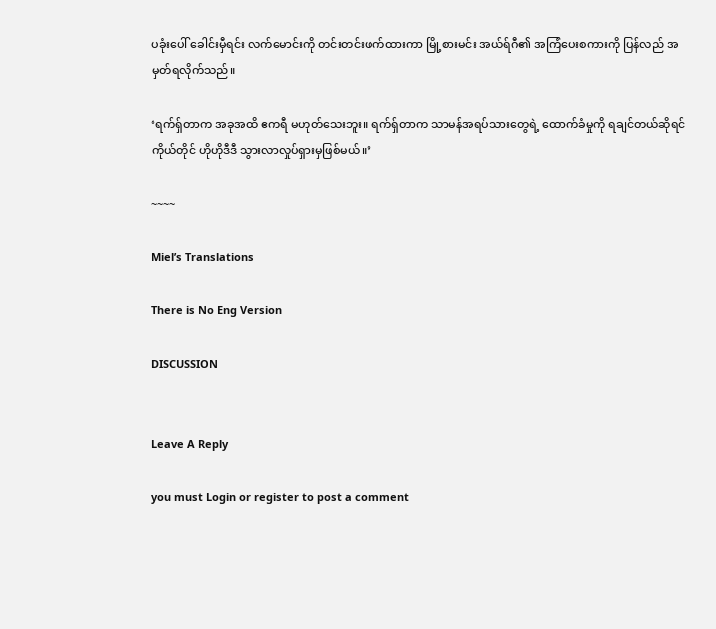ပခုံးပေါ် ခေါင်းမှီရင်း လက်မောင်းကို တင်းတင်းဖက်ထားကာ မြို့စားမင်း အယ်ရ်ဂီ၏ အကြံပေးစကားကို ပြန်လည် အမှတ်ရလိုက်သည်။

‘ရက်ရှ်တာက အခုအထိ ဧကရီ မဟုတ်သေးဘူး။ ရက်ရှ်တာက သာမန်အရပ်သားတွေရဲ့ ထောက်ခံမှုကို ရချင်တယ်ဆိုရင် ကိုယ်တိုင် ဟိုဟိုဒီဒီ သွားလာလှုပ်ရှားမှဖြစ်မယ်။’

~~~~

Miel’s Translations

There is No Eng Version

DISCUSSION


Leave A Reply

you must Login or register to post a comment